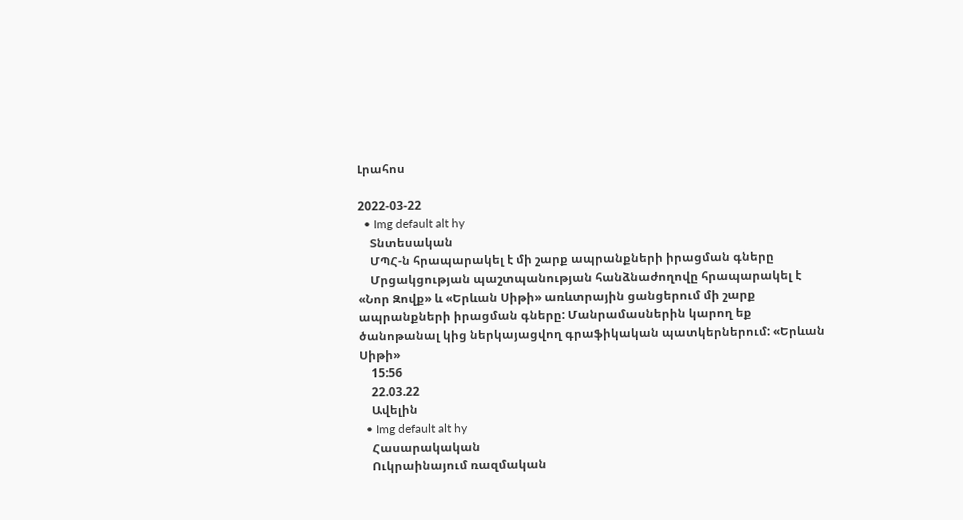Լրահոս

2022-03-22
  • Img default alt hy
    Տնտեսական
    ՄՊՀ-ն հրապարակել է մի շարք ապրանքների իրացման գները
    Մրցակցության պաշտպանության հանձնաժողովը հրապարակել է «Նոր Զովք» և «Երևան Սիթի» առևտրային ցանցերում մի շարք ապրանքների իրացման գները: Մանրամասներին կարող եք ծանոթանալ կից ներկայացվող գրաֆիկական պատկերներում: «Երևան Սիթի»
    15:56
    22.03.22
    Ավելին
  • Img default alt hy
    Հասարակական
    Ուկրաինայում ռազմական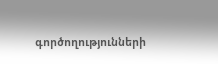գործողությունների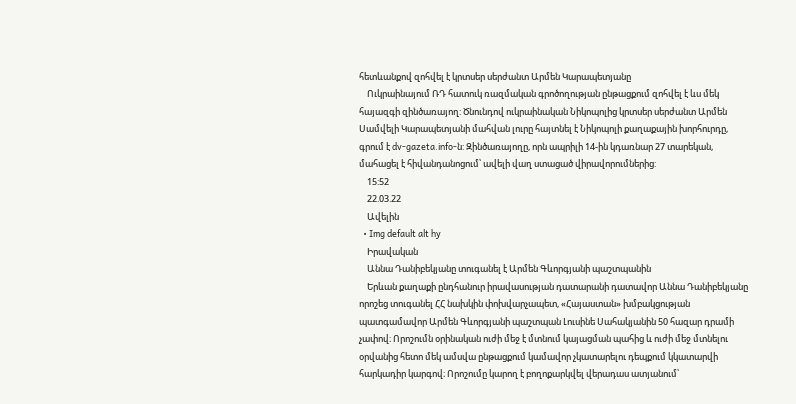հետևանքով զոհվել է կրտսեր սերժանտ Արմեն Կարապետյանը
    Ուկրաինայում ՌԴ հատուկ ռազմական գրոծողության ընթացքում զոհվել է ևս մեկ հայազգի զինծառայող: Ծնունդով ուկրաինական Նիկոպոլից կրտսեր սերժանտ Արմեն Սամվելի Կարապետյանի մահվան լուրը հայտնել է Նիկոպոլի քաղաքային խորհուրդը, գրում է dv-gazeta.info-ն: Զինծառայողը, որն ապրիլի 14-ին կդառնար 27 տարեկան, մահացել է հիվանդանոցում՝ ավելի վաղ ստացած վիրավորումներից:
    15:52
    22.03.22
    Ավելին
  • Img default alt hy
    Իրավական
    Աննա Դանիբեկյանը տուգանել է Արմեն Գևորգյանի պաշտպանին
    Երևան քաղաքի ընդհանուր իրավասության դատարանի դատավոր Աննա Դանիբեկյանը որոշեց տուգանել ՀՀ նախկին փոխվարչապետ, «Հայաստան» խմբակցության պատգամավոր Արմեն Գևորգյանի պաշտպան Լուսինե Սահակյանին 50 հազար դրամի չափով։ Որոշումն օրինական ուժի մեջ է մտնում կայացման պահից և ուժի մեջ մտնելու օրվանից հետո մեկ ամսվա ընթացքում կամավոր չկատարելու դեպքում կկատարվի հարկադիր կարգով։ Որոշումը կարող է բողոքարկվել վերադաս ատյանում՝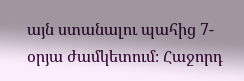այն ստանալու պահից 7-օրյա ժամկետում։ Հաջորդ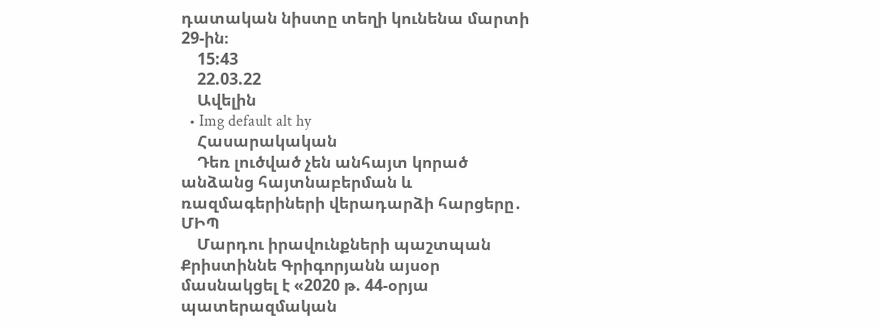դատական նիստը տեղի կունենա մարտի 29-ին։
    15:43
    22.03.22
    Ավելին
  • Img default alt hy
    Հասարակական
    Դեռ լուծված չեն անհայտ կորած անձանց հայտնաբերման և ռազմագերիների վերադարձի հարցերը․ ՄԻՊ
    Մարդու իրավունքների պաշտպան Քրիստիննե Գրիգորյանն այսօր մասնակցել է «2020 թ. 44-օրյա պատերազմական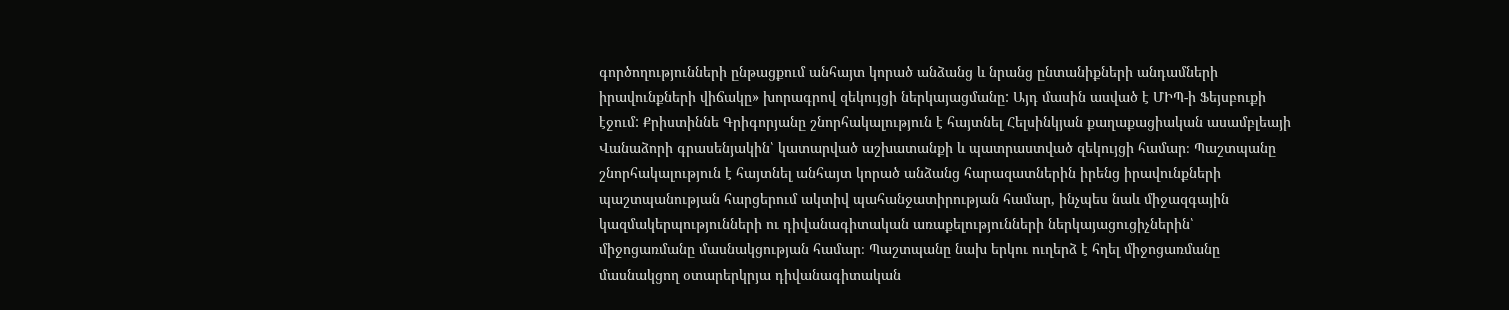գործողությունների ընթացքում անհայտ կորած անձանց և նրանց ընտանիքների անդամների իրավունքների վիճակը» խորագրով զեկույցի ներկայացմանը: Այդ մասին ասված է ՄԻՊ-ի Ֆեյսբուքի էջում: Քրիստիննե Գրիգորյանը շնորհակալություն է հայտնել Հելսինկյան քաղաքացիական ասամբլեայի Վանաձորի գրասենյակին՝ կատարված աշխատանքի և պատրաստված զեկույցի համար։ Պաշտպանը շնորհակալություն է հայտնել անհայտ կորած անձանց հարազատներին իրենց իրավունքների պաշտպանության հարցերում ակտիվ պահանջատիրության համար, ինչպես նաև միջազգային կազմակերպությունների ու դիվանագիտական առաքելությունների ներկայացուցիչներին՝ միջոցառմանը մասնակցության համար։ Պաշտպանը նախ երկու ուղերձ է հղել միջոցառմանը մասնակցող օտարերկրյա դիվանագիտական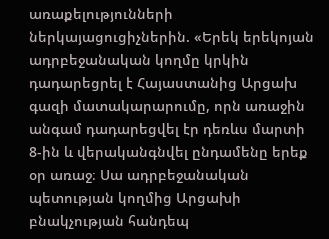առաքելությունների ներկայացուցիչներին. «Երեկ երեկոյան ադրբեջանական կողմը կրկին դադարեցրել է Հայաստանից Արցախ գազի մատակարարումը, որն առաջին անգամ դադարեցվել էր դեռևս մարտի 8-ին և վերականգնվել ընդամենը երեք օր առաջ։ Սա ադրբեջանական պետության կողմից Արցախի բնակչության հանդեպ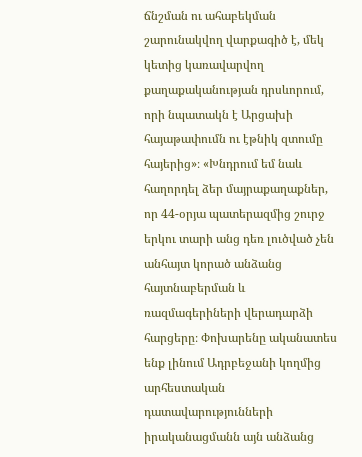ճնշման ու ահաբեկման շարունակվող վարքագիծ է, մեկ կետից կառավարվող քաղաքականության դրսևորում, որի նպատակն է Արցախի հայաթափումն ու էթնիկ զտումը հայերից»։ «Խնդրում եմ նաև հաղորդել ձեր մայրաքաղաքներ, որ 44-օրյա պատերազմից շուրջ երկու տարի անց դեռ լուծված չեն անհայտ կորած անձանց հայտնաբերման և ռազմագերիների վերադարձի հարցերը։ Փոխարենը ականատես ենք լինում Ադրբեջանի կողմից արհեստական դատավարությունների իրականացմանն այն անձանց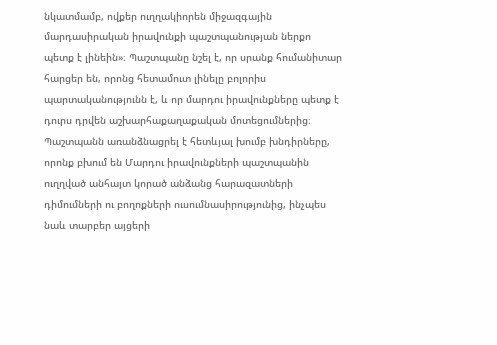նկատմամբ, ովքեր ուղղակիորեն միջազգային մարդասիրական իրավունքի պաշտպանության ներքո պետք է լինեին»։ Պաշտպանը նշել է, որ սրանք հումանիտար հարցեր են, որոնց հետամուտ լինելը բոլորիս պարտականությունն է, և որ մարդու իրավունքները պետք է դուրս դրվեն աշխարհաքաղաքական մոտեցումներից։ Պաշտպանն առանձնացրել է հետևյալ խումբ խնդիրները, որոնք բխում են Մարդու իրավունքների պաշտպանին ուղղված անհայտ կորած անձանց հարազատների դիմումների ու բողոքների ուսումնասիրությունից, ինչպես նաև տարբեր այցերի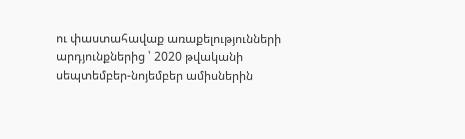ու փաստահավաք առաքելությունների արդյունքներից ՝ 2020 թվականի սեպտեմբեր-նոյեմբեր ամիսներին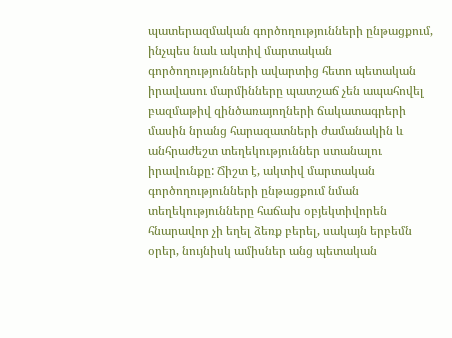պատերազմական գործողությունների ընթացքում, ինչպես նաև ակտիվ մարտական գործողությունների ավարտից հետո պետական իրավասու մարմինները պատշաճ չեն ապահովել բազմաթիվ զինծառայողների ճակատագրերի մասին նրանց հարազատների ժամանակին և անհրաժեշտ տեղեկություններ ստանալու իրավունքը: Ճիշտ է, ակտիվ մարտական գործողությունների ընթացքում նման տեղեկությունները հաճախ օբյեկտիվորեն հնարավոր չի եղել ձեռք բերել, սակայն երբեմն օրեր, նույնիսկ ամիսներ անց պետական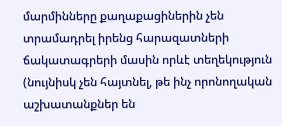մարմինները քաղաքացիներին չեն տրամադրել իրենց հարազատների ճակատագրերի մասին որևէ տեղեկություն (նույնիսկ չեն հայտնել, թե ինչ որոնողական աշխատանքներ են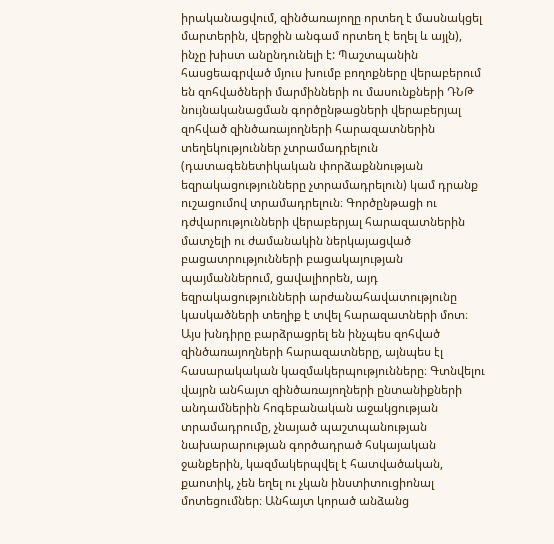իրականացվում, զինծառայողը որտեղ է մասնակցել մարտերին, վերջին անգամ որտեղ է եղել և այլն), ինչը խիստ անընդունելի է: Պաշտպանին հասցեագրված մյուս խումբ բողոքները վերաբերում են զոհվածների մարմինների ու մասունքների ԴՆԹ նույնականացման գործընթացների վերաբերյալ զոհված զինծառայողների հարազատներին տեղեկություններ չտրամադրելուն (դատագենետիկական փորձաքննության եզրակացությունները չտրամադրելուն) կամ դրանք ուշացումով տրամադրելուն։ Գործընթացի ու դժվարությունների վերաբերյալ հարազատներին մատչելի ու ժամանակին ներկայացված բացատրությունների բացակայության պայմաններում, ցավալիորեն, այդ եզրակացությունների արժանահավատությունը կասկածների տեղիք է տվել հարազատների մոտ։ Այս խնդիրը բարձրացրել են ինչպես զոհված զինծառայողների հարազատները, այնպես էլ հասարակական կազմակերպությունները։ Գտնվելու վայրն անհայտ զինծառայողների ընտանիքների անդամներին հոգեբանական աջակցության տրամադրումը, չնայած պաշտպանության նախարարության գործադրած հսկայական ջանքերին, կազմակերպվել է հատվածական, քաոտիկ, չեն եղել ու չկան ինստիտուցիոնալ մոտեցումներ։ Անհայտ կորած անձանց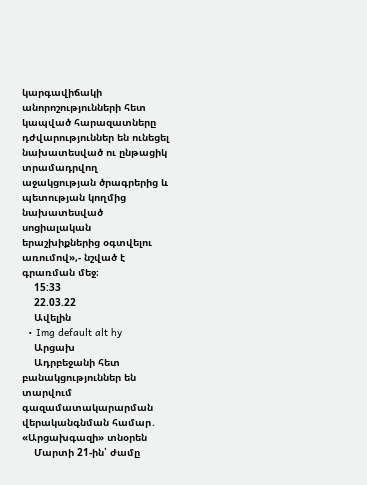կարգավիճակի անորոշությունների հետ կապված հարազատները դժվարություններ են ունեցել նախատեսված ու ընթացիկ տրամադրվող աջակցության ծրագրերից և պետության կողմից նախատեսված սոցիալական երաշխիքներից օգտվելու առումով»,- նշված է գրառման մեջ։
    15:33
    22.03.22
    Ավելին
  • Img default alt hy
    Արցախ
    Ադրբեջանի հետ բանակցություններ են տարվում գազամատակարարման վերականգնման համար․ «Արցախգազի» տնօրեն
    Մարտի 21-ին՝ ժամը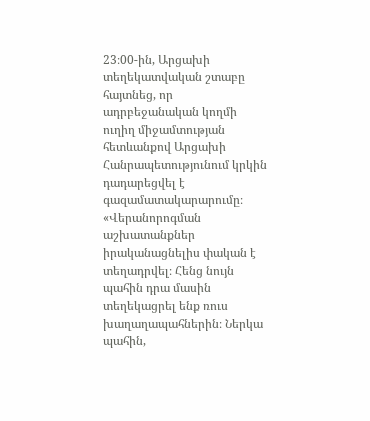23։00-ին, Արցախի տեղեկատվական շտաբը հայտնեց, որ ադրբեջանական կողմի ուղիղ միջամտության հետևանքով Արցախի Հանրապետությունում կրկին դադարեցվել է գազամատակարարումը։ «Վերանորոգման աշխատանքներ իրականացնելիս փական է տեղադրվել։ Հենց նույն պահին դրա մասին տեղեկացրել ենք ռուս խաղաղապահներին։ Ներկա պահին,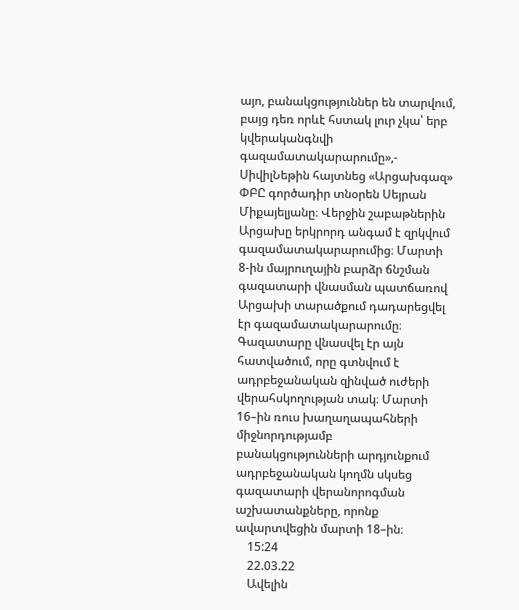այո, բանակցություններ են տարվում, բայց դեռ որևէ հստակ լուր չկա՝ երբ կվերականգնվի գազամատակարարումը»,- ՍիվիլՆեթին հայտնեց «Արցախգազ» ՓԲԸ գործադիր տնօրեն Սեյրան Միքայելյանը։ Վերջին շաբաթներին Արցախը երկրորդ անգամ է զրկվում գազամատակարարումից։ Մարտի 8-ին մայրուղային բարձր ճնշման գազատարի վնասման պատճառով Արցախի տարածքում դադարեցվել էր գազամատակարարումը։ Գազատարը վնասվել էր այն հատվածում, որը գտնվում է ադրբեջանական զինված ուժերի վերահսկողության տակ։ Մարտի 16–ին ռուս խաղաղապահների միջնորդությամբ բանակցությունների արդյունքում ադրբեջանական կողմն սկսեց գազատարի վերանորոգման աշխատանքները, որոնք ավարտվեցին մարտի 18–ին։
    15:24
    22.03.22
    Ավելին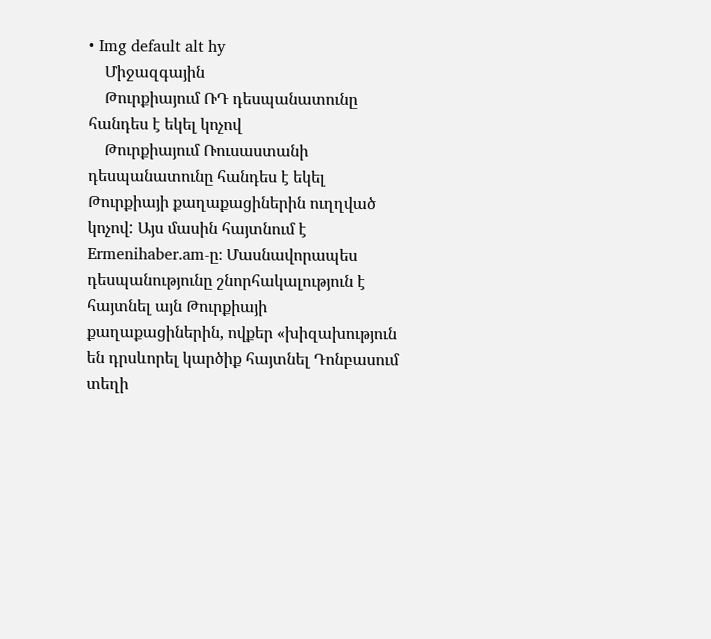• Img default alt hy
    Միջազգային
    Թուրքիայում ՌԴ դեսպանատունը հանդես է եկել կոչով
    Թուրքիայում Ռուսաստանի դեսպանատունը հանդես է եկել Թուրքիայի քաղաքացիներին ուղղված կոչով: Այս մասին հայտնում է Ermenihaber.am-ը։ Մասնավորապես դեսպանությունը շնորհակալություն է հայտնել այն Թուրքիայի քաղաքացիներին, ովքեր «խիզախություն են դրսևորել կարծիք հայտնել Դոնբասում տեղի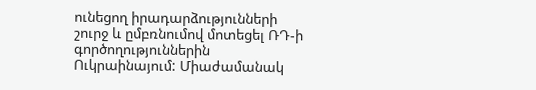ունեցող իրադարձությունների շուրջ և ըմբռնումով մոտեցել ՌԴ-ի գործողություններին Ուկրաինայում: Միաժամանակ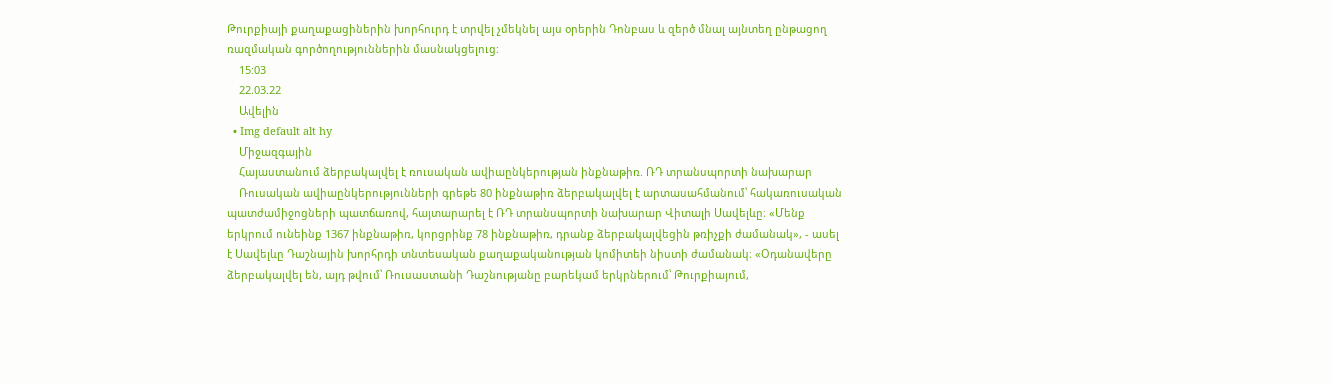Թուրքիայի քաղաքացիներին խորհուրդ է տրվել չմեկնել այս օրերին Դոնբաս և զերծ մնալ այնտեղ ընթացող ռազմական գործողություններին մասնակցելուց:
    15:03
    22.03.22
    Ավելին
  • Img default alt hy
    Միջազգային
    Հայաստանում ձերբակալվել է ռուսական ավիաընկերության ինքնաթիռ. ՌԴ տրանսպորտի նախարար
    Ռուսական ավիաընկերությունների գրեթե 80 ինքնաթիռ ձերբակալվել է արտասահմանում՝ հակառուսական պատժամիջոցների պատճառով, հայտարարել է ՌԴ տրանսպորտի նախարար Վիտալի Սավելևը։ «Մենք երկրում ունեինք 1367 ինքնաթիռ, կորցրինք 78 ինքնաթիռ, դրանք ձերբակալվեցին թռիչքի ժամանակ», - ասել է Սավելևը Դաշնային խորհրդի տնտեսական քաղաքականության կոմիտեի նիստի ժամանակ։ «Օդանավերը ձերբակալվել են, այդ թվում՝ Ռուսաստանի Դաշնությանը բարեկամ երկրներում՝ Թուրքիայում,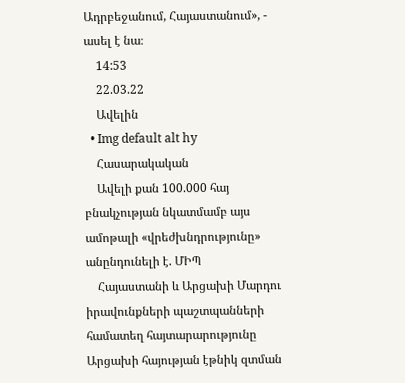Ադրբեջանում, Հայաստանում», - ասել է նա։
    14:53
    22.03.22
    Ավելին
  • Img default alt hy
    Հասարակական
    Ավելի քան 100.000 հայ բնակչության նկատմամբ այս ամոթալի «վրեժխնդրությունը» անընդունելի է. ՄԻՊ
    Հայաստանի և Արցախի Մարդու իրավունքների պաշտպանների համատեղ հայտարարությունը Արցախի հայության էթնիկ զտման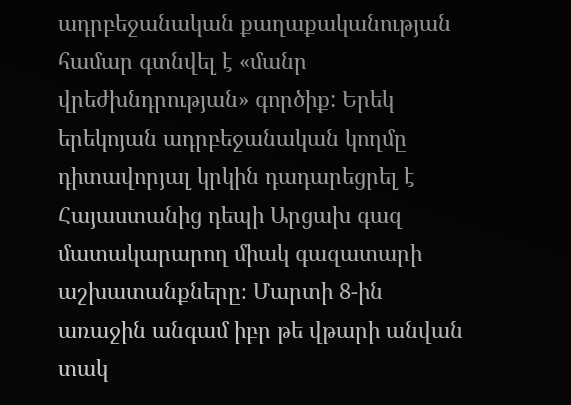ադրբեջանական քաղաքականության համար գտնվել է «մանր վրեժխնդրության» գործիք: Երեկ երեկոյան ադրբեջանական կողմը դիտավորյալ կրկին դադարեցրել է Հայաստանից դեպի Արցախ գազ մատակարարող միակ գազատարի աշխատանքները։ Մարտի 8-ին առաջին անգամ իբր թե վթարի անվան տակ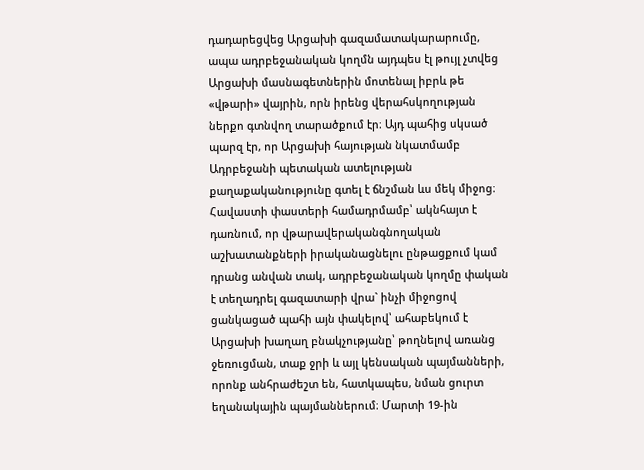դադարեցվեց Արցախի գազամատակարարումը, ապա ադրբեջանական կողմն այդպես էլ թույլ չտվեց Արցախի մասնագետներին մոտենալ իբրև թե «վթարի» վայրին, որն իրենց վերահսկողության ներքո գտնվող տարածքում էր։ Այդ պահից սկսած պարզ էր, որ Արցախի հայության նկատմամբ Ադրբեջանի պետական ատելության քաղաքականությունը գտել է ճնշման ևս մեկ միջոց։ Հավաստի փաստերի համադրմամբ՝ ակնհայտ է դառնում, որ վթարավերականգնողական աշխատանքների իրականացնելու ընթացքում կամ դրանց անվան տակ, ադրբեջանական կողմը փական է տեղադրել գազատարի վրա` ինչի միջոցով ցանկացած պահի այն փակելով՝ ահաբեկում է Արցախի խաղաղ բնակչությանը՝ թողնելով առանց ջեռուցման, տաք ջրի և այլ կենսական պայմանների, որոնք անհրաժեշտ են, հատկապես, նման ցուրտ եղանակային պայմաններում։ Մարտի 19-ին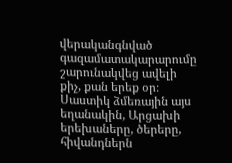վերականգնված գազամատակարարումը շարունակվեց ավելի քիչ, քան երեք օր։ Սաստիկ ձմեռային այս եղանակին, Արցախի երեխաները, ծերերը, հիվանդներն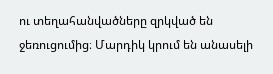ու տեղահանվածները զրկված են ջեռուցումից։ Մարդիկ կրում են անասելի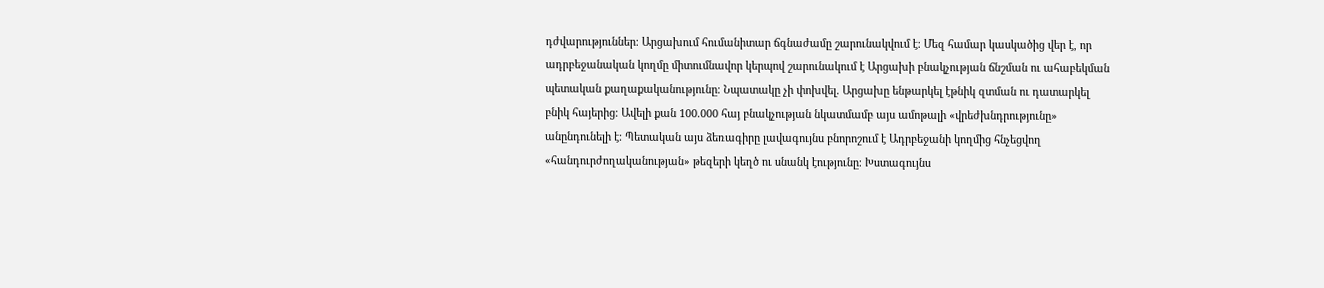դժվարություններ։ Արցախում հումանիտար ճգնաժամը շարունակվում է։ Մեզ համար կասկածից վեր է, որ ադրբեջանական կողմը միտումնավոր կերպով շարունակում է Արցախի բնակչության ճնշման ու ահաբեկման պետական քաղաքականությունը։ Նպատակը չի փոխվել. Արցախը ենթարկել էթնիկ զտման ու դատարկել բնիկ հայերից։ Ավելի քան 100.000 հայ բնակչության նկատմամբ այս ամոթալի «վրեժխնդրությունը» անընդունելի է։ Պետական այս ձեռագիրը լավագույնս բնորոշում է Ադրբեջանի կողմից հնչեցվող «հանդուրժողականության» թեզերի կեղծ ու սնանկ էությունը։ Խստագույնս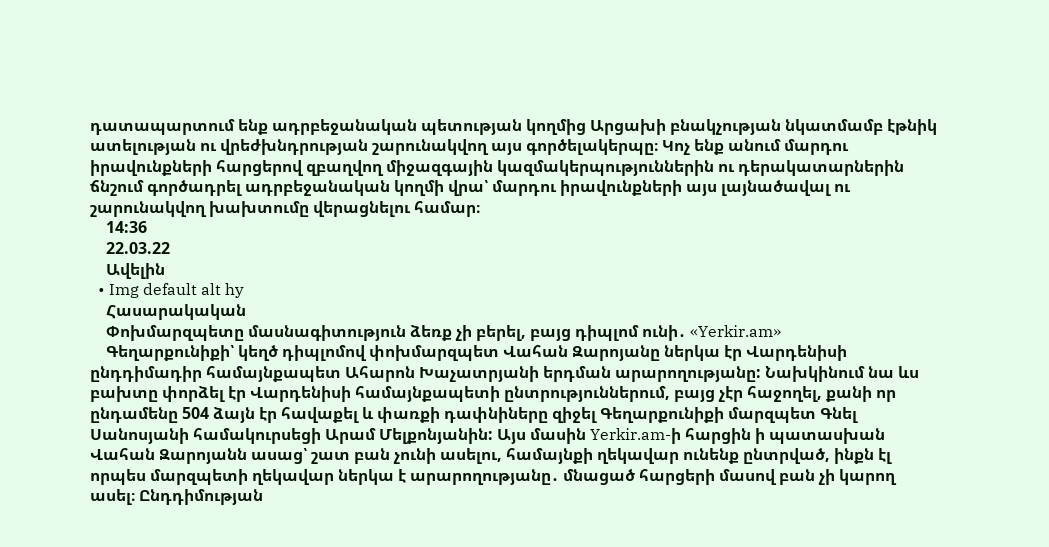դատապարտում ենք ադրբեջանական պետության կողմից Արցախի բնակչության նկատմամբ էթնիկ ատելության ու վրեժխնդրության շարունակվող այս գործելակերպը։ Կոչ ենք անում մարդու իրավունքների հարցերով զբաղվող միջազգային կազմակերպություններին ու դերակատարներին ճնշում գործադրել ադրբեջանական կողմի վրա՝ մարդու իրավունքների այս լայնածավալ ու շարունակվող խախտումը վերացնելու համար։
    14:36
    22.03.22
    Ավելին
  • Img default alt hy
    Հասարակական
    Փոխմարզպետը մասնագիտություն ձեռք չի բերել, բայց դիպլոմ ունի․ «Yerkir.am»
    Գեղարքունիքի՝ կեղծ դիպլոմով փոխմարզպետ Վահան Զարոյանը ներկա էր Վարդենիսի ընդդիմադիր համայնքապետ Ահարոն Խաչատրյանի երդման արարողությանը: Նախկինում նա ևս բախտը փորձել էր Վարդենիսի համայնքապետի ընտրություններում, բայց չէր հաջողել, քանի որ ընդամենը 504 ձայն էր հավաքել և փառքի դափնիները զիջել Գեղարքունիքի մարզպետ Գնել Սանոսյանի համակուրսեցի Արամ Մելքոնյանին: Այս մասին Yerkir.am-ի հարցին ի պատասխան Վահան Զարոյանն ասաց՝ շատ բան չունի ասելու, համայնքի ղեկավար ունենք ընտրված, ինքն էլ որպես մարզպետի ղեկավար ներկա է արարողությանը․ մնացած հարցերի մասով բան չի կարող ասել։ Ընդդիմության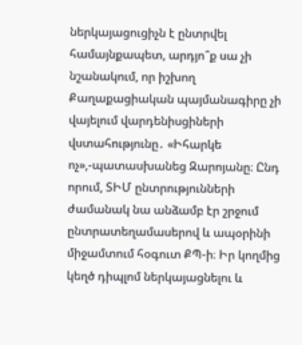ներկայացուցիչն է ընտրվել համայնքապետ, արդյո՞ք սա չի նշանակում, որ իշխող Քաղաքացիական պայմանագիրը չի վայելում վարդենիսցիների վստահությունը․ «Իհարկե ոչ»,-պատասխանեց Զարոյանը։ Ընդ որում, ՏԻՄ ընտրությունների ժամանակ նա անձամբ էր շրջում ընտրատեղամասերով և ապօրինի միջամտում հօգուտ ՔՊ-ի։ Իր կողմից կեղծ դիպլոմ ներկայացնելու և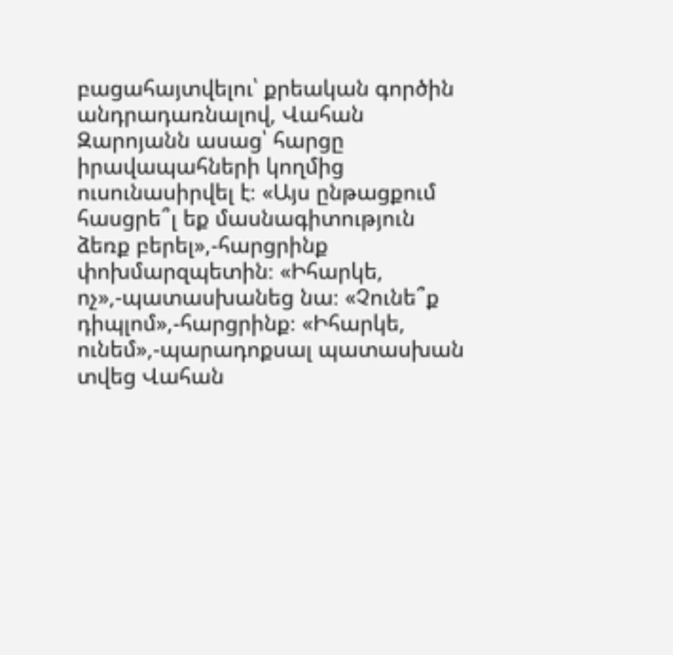բացահայտվելու՝ քրեական գործին անդրադառնալով, Վահան Զարոյանն ասաց՝ հարցը իրավապահների կողմից ուսունասիրվել է։ «Այս ընթացքում հասցրե՞լ եք մասնագիտություն ձեռք բերել»,-հարցրինք փոխմարզպետին։ «Իհարկե, ոչ»,-պատասխանեց նա։ «Չունե՞ք դիպլոմ»,-հարցրինք։ «Իհարկե, ունեմ»,-պարադոքսալ պատասխան տվեց Վահան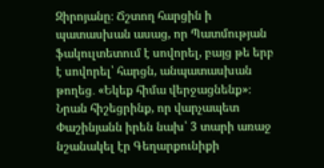Զիրոյանը։ Ճշտող հարցին ի պատասխան ասաց, որ Պատմության ֆակուլտետում է սովորել, բայց թե երբ է սովորել՝ հարցն, անպատասխան թողեց․ «Եկեք հիմա վերջացնենք»։ Նրան հիշեցրինք, որ վարչապետ Փաշինյանն իրեն նախ՝ 3 տարի առաջ նշանակել էր Գեղարքունիքի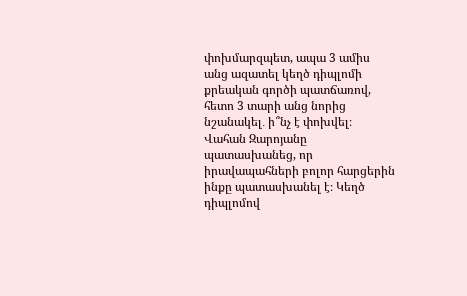փոխմարզպետ, ապա 3 ամիս անց ազատել կեղծ դիպլոմի քրեական գործի պատճառով, հետո 3 տարի անց նորից նշանակել․ ի՞նչ է փոխվել։ Վահան Զարոյանը պատասխանեց, որ իրավապահների բոլոր հարցերին ինքը պատասխանել է։ Կեղծ դիպլոմով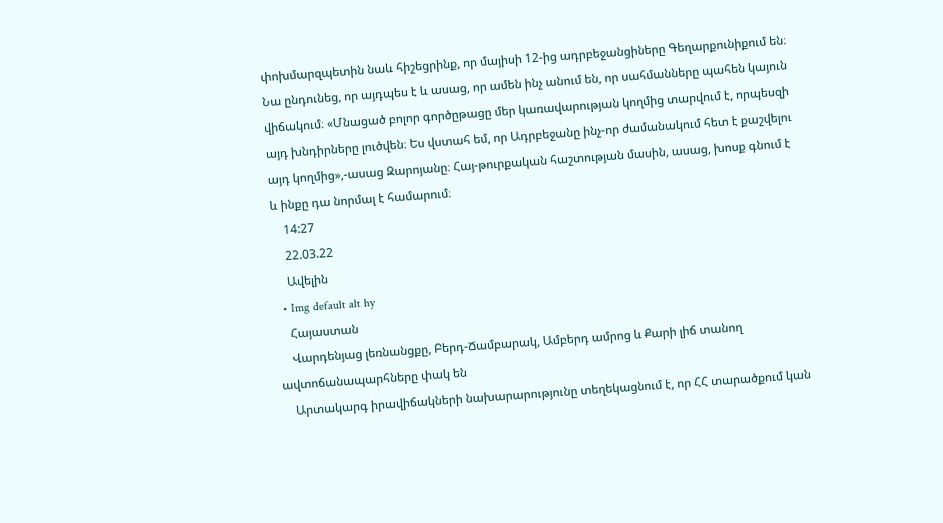փոխմարզպետին նաև հիշեցրինք, որ մայիսի 12-ից ադրբեջանցիները Գեղարքունիքում են։ Նա ընդունեց, որ այդպես է և ասաց, որ ամեն ինչ անում են, որ սահմանները պահեն կայուն վիճակում։ «Մնացած բոլոր գործըթացը մեր կառավարության կողմից տարվում է, որպեսզի այդ խնդիրները լուծվեն։ Ես վստահ եմ, որ Ադրբեջանը ինչ-որ ժամանակում հետ է քաշվելու այդ կողմից»,-ասաց Զարոյանը։ Հայ-թուրքական հաշտության մասին, ասաց, խոսք գնում է և ինքը դա նորմալ է համարում։
    14:27
    22.03.22
    Ավելին
  • Img default alt hy
    Հայաստան
    Վարդենյաց լեռնանցքը, Բերդ-Ճամբարակ, Ամբերդ ամրոց և Քարի լիճ տանող ավտոճանապարհները փակ են
    Արտակարգ իրավիճակների նախարարությունը տեղեկացնում է, որ ՀՀ տարածքում կան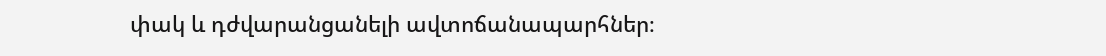փակ և դժվարանցանելի ավտոճանապարհներ։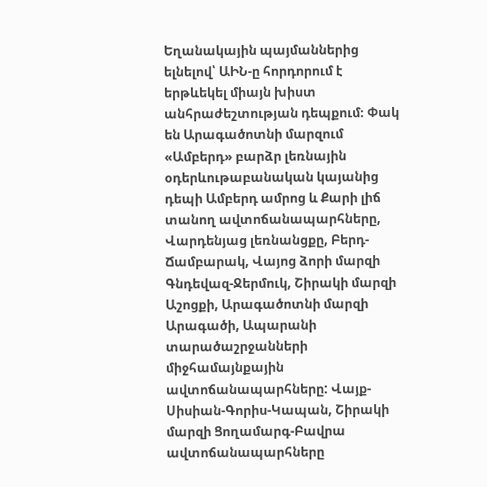Եղանակային պայմաններից ելնելով՝ ԱԻՆ-ը հորդորում է երթևեկել միայն խիստ անհրաժեշտության դեպքում։ Փակ են Արագածոտնի մարզում «Ամբերդ» բարձր լեռնային օդերևութաբանական կայանից դեպի Ամբերդ ամրոց և Քարի լիճ տանող ավտոճանապարհները, Վարդենյաց լեռնանցքը, Բերդ-Ճամբարակ, Վայոց ձորի մարզի Գնդեվազ-Ջերմուկ, Շիրակի մարզի Աշոցքի, Արագածոտնի մարզի Արագածի, Ապարանի տարածաշրջանների միջհամայնքային ավտոճանապարհները: Վայք-Սիսիան-Գորիս-Կապան, Շիրակի մարզի Ցողամարգ-Բավրա ավտոճանապարհները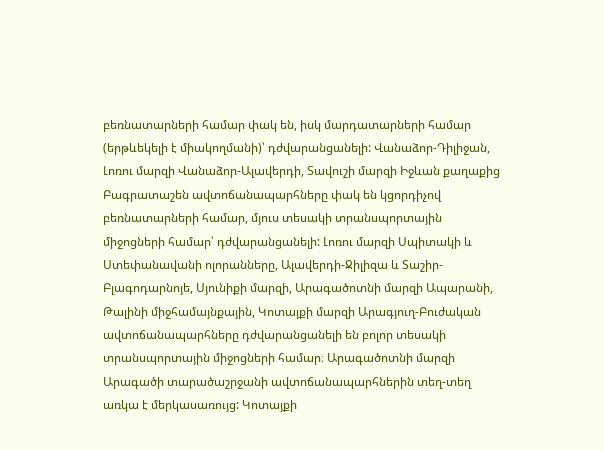բեռնատարների համար փակ են, իսկ մարդատարների համար (երթևեկելի է միակողմանի)՝ դժվարանցանելի: Վանաձոր-Դիլիջան, Լոռու մարզի Վանաձոր-Ալավերդի, Տավուշի մարզի Իջևան քաղաքից Բագրատաշեն ավտոճանապարհները փակ են կցորդիչով բեռնատարների համար, մյուս տեսակի տրանսպորտային միջոցների համար՝ դժվարանցանելի: Լոռու մարզի Սպիտակի և Ստեփանավանի ոլորանները, Ալավերդի-Ջիլիզա և Տաշիր-Բլագոդարնոյե, Սյունիքի մարզի, Արագածոտնի մարզի Ապարանի, Թալինի միջհամայնքային, Կոտայքի մարզի Արագյուղ-Բուժական ավտոճանապարհները դժվարանցանելի են բոլոր տեսակի տրանսպորտային միջոցների համար։ Արագածոտնի մարզի Արագածի տարածաշրջանի ավտոճանապարհներին տեղ-տեղ առկա է մերկասառույց: Կոտայքի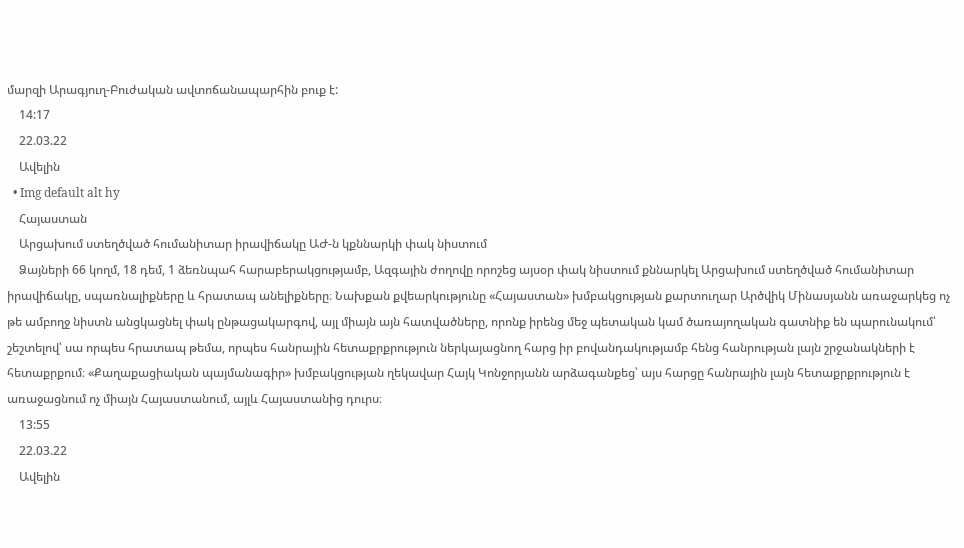մարզի Արագյուղ-Բուժական ավտոճանապարհին բուք է:
    14:17
    22.03.22
    Ավելին
  • Img default alt hy
    Հայաստան
    Արցախում ստեղծված հումանիտար իրավիճակը ԱԺ-ն կքննարկի փակ նիստում
    Ձայների 66 կողմ, 18 դեմ, 1 ձեռնպահ հարաբերակցությամբ, Ազգային ժողովը որոշեց այսօր փակ նիստում քննարկել Արցախում ստեղծված հումանիտար իրավիճակը, սպառնալիքները և հրատապ անելիքները։ Նախքան քվեարկությունը «Հայաստան» խմբակցության քարտուղար Արծվիկ Մինասյանն առաջարկեց ոչ թե ամբողջ նիստն անցկացնել փակ ընթացակարգով, այլ միայն այն հատվածները, որոնք իրենց մեջ պետական կամ ծառայողական գատնիք են պարունակում՝ շեշտելով՝ սա որպես հրատապ թեմա, որպես հանրային հետաքրքրություն ներկայացնող հարց իր բովանդակությամբ հենց հանրության լայն շրջանակների է հետաքրքում։ «Քաղաքացիական պայմանագիր» խմբակցության ղեկավար Հայկ Կոնջորյանն արձագանքեց՝ այս հարցը հանրային լայն հետաքրքրություն է առաջացնում ոչ միայն Հայաստանում, այլև Հայաստանից դուրս։
    13:55
    22.03.22
    Ավելին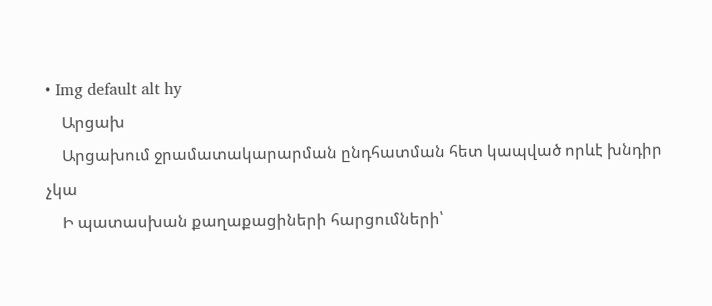• Img default alt hy
    Արցախ
    Արցախում ջրամատակարարման ընդհատման հետ կապված որևէ խնդիր չկա
    Ի պատասխան քաղաքացիների հարցումների՝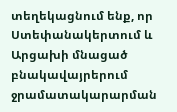տեղեկացնում ենք, որ Ստեփանակերտում և Արցախի մնացած բնակավայրերում ջրամատակարարման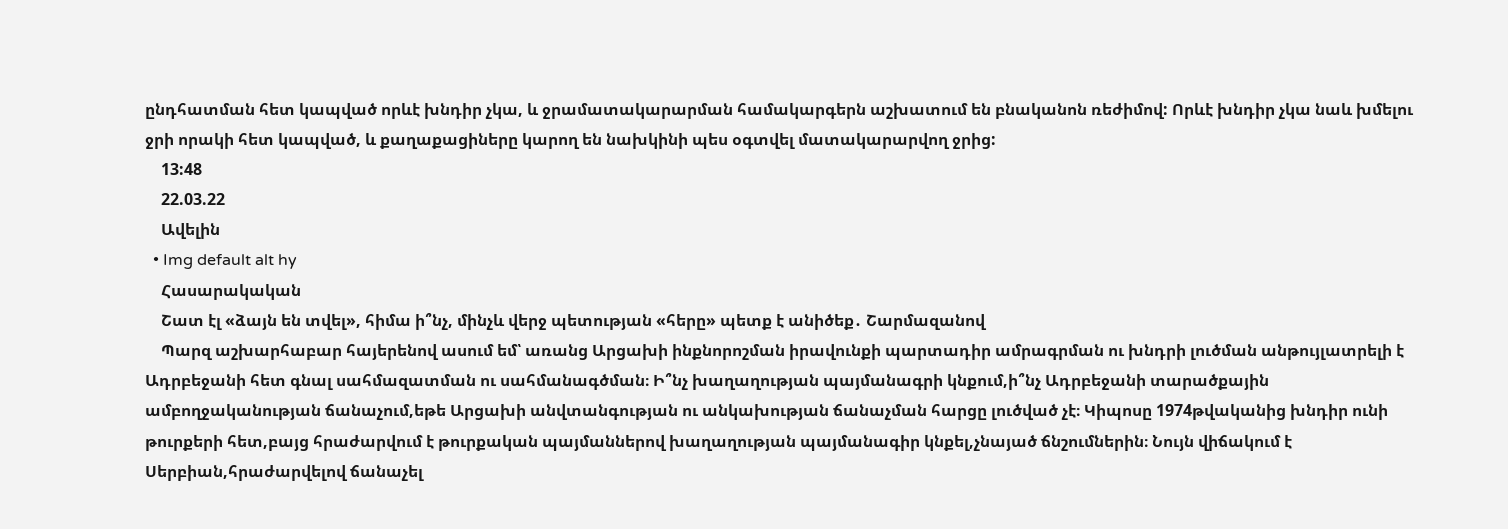ընդհատման հետ կապված որևէ խնդիր չկա, և ջրամատակարարման համակարգերն աշխատում են բնականոն ռեժիմով: Որևէ խնդիր չկա նաև խմելու ջրի որակի հետ կապված, և քաղաքացիները կարող են նախկինի պես օգտվել մատակարարվող ջրից:
    13:48
    22.03.22
    Ավելին
  • Img default alt hy
    Հասարակական
    Շատ էլ «ձայն են տվել», հիմա ի՞նչ, մինչև վերջ պետության «հերը» պետք է անիծեք․ Շարմազանով
    Պարզ աշխարհաբար հայերենով ասում եմ՝ առանց Արցախի ինքնորոշման իրավունքի պարտադիր ամրագրման ու խնդրի լուծման անթույլատրելի է Ադրբեջանի հետ գնալ սահմազատման ու սահմանագծման։ Ի՞նչ խաղաղության պայմանագրի կնքում,ի՞նչ Ադրբեջանի տարածքային ամբողջականության ճանաչում,եթե Արցախի անվտանգության ու անկախության ճանաչման հարցը լուծված չէ։ Կիպոսը 1974թվականից խնդիր ունի թուրքերի հետ,բայց հրաժարվում է թուրքական պայմաններով խաղաղության պայմանագիր կնքել,չնայած ճնշումներին։ Նույն վիճակում է Սերբիան,հրաժարվելով ճանաչել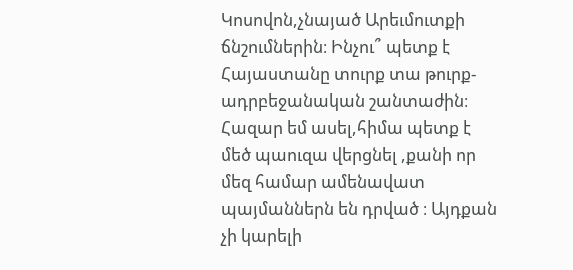Կոսովոն,չնայած Արեւմուտքի ճնշումներին։ Ինչու՞ պետք է Հայաստանը տուրք տա թուրք-ադրբեջանական շանտաժին։ Հազար եմ ասել,հիմա պետք է մեծ պաուզա վերցնել ,քանի որ մեզ համար ամենավատ պայմաններն են դրված ։ Այդքան չի կարելի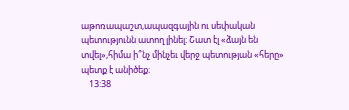աթոռապաշտ,ապազգային ու սեփական պետությունն ատող լինել։ Շատ էլ «ձայն են տվել»,հիմա ի՞նչ մինչեւ վերջ պետության «հերը» պետք է անիծեք։
    13:38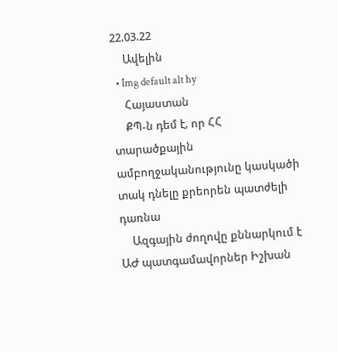22.03.22
    Ավելին
  • Img default alt hy
    Հայաստան
    ՔՊ-ն դեմ է, որ ՀՀ տարածքային ամբողջականությունը կասկածի տակ դնելը քրեորեն պատժելի դառնա
    Ազգային ժողովը քննարկում է ԱԺ պատգամավորներ Իշխան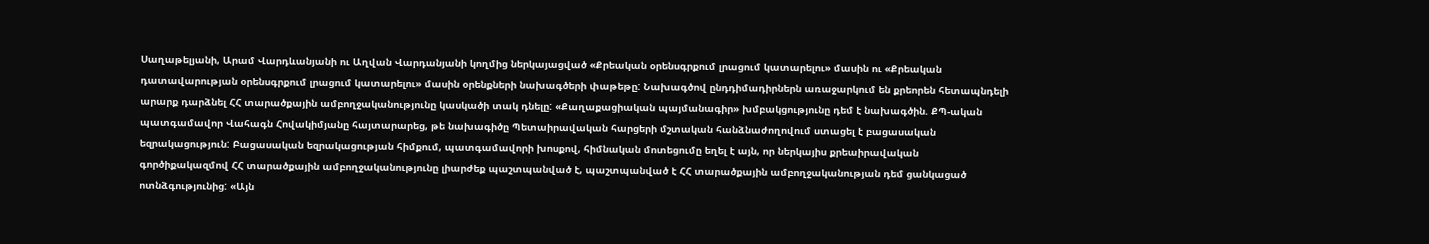Սաղաթելյանի, Արամ Վարդևանյանի ու Աղվան Վարդանյանի կողմից ներկայացված «Քրեական օրենսգրքում լրացում կատարելու» մասին ու «Քրեական դատավարության օրենսգրքում լրացում կատարելու» մասին օրենքների նախագծերի փաթեթը: Նախագծով ընդդիմադիրներն առաջարկում են քրեորեն հետապնդելի արարք դարձնել ՀՀ տարածքային ամբողջականությունը կասկածի տակ դնելը: «Քաղաքացիական պայմանագիր» խմբակցությունը դեմ է նախագծին. ՔՊ-ական պատգամավոր Վահագն Հովակիմյանը հայտարարեց, թե նախագիծը Պետաիրավական հարցերի մշտական հանձնաժողովում ստացել է բացասական եզրակացություն: Բացասական եզրակացության հիմքում, պատգամավորի խոսքով, հիմնական մոտեցումը եղել է այն, որ ներկայիս քրեաիրավական գործիքակազմով ՀՀ տարածքային ամբողջականությունը լիարժեք պաշտպանված է, պաշտպանված է ՀՀ տարածքային ամբողջականության դեմ ցանկացած ոտնձգությունից: «Այն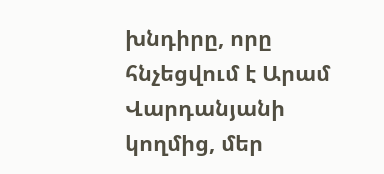խնդիրը, որը հնչեցվում է Արամ Վարդանյանի կողմից, մեր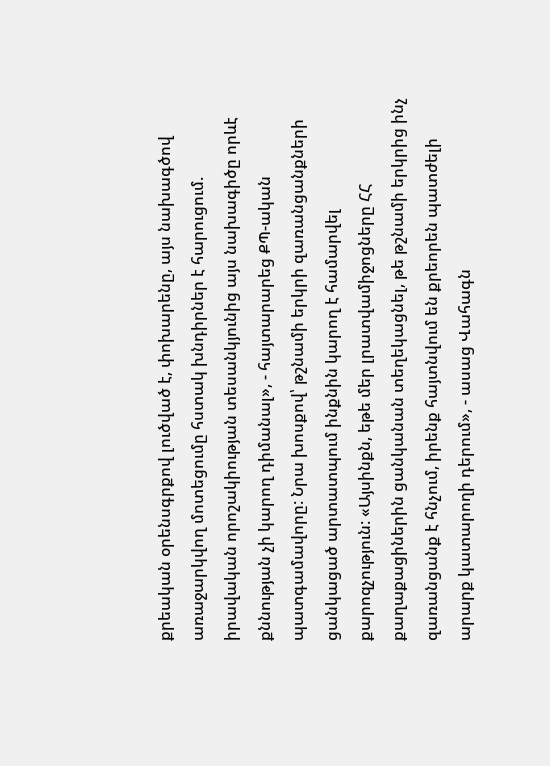քրեական օրենսգրքով լուծված է, փոխարենը, այս նախագծով առաջարկվող մոտեցումը հստակ խնդիրներ է հարուցում. իրավական որոշակիության տեսանկյունից այս նախագիծը որևէ քննության չի կարող դիմանալ», - հայտարարեց ՔՊ-ական պատգամավորը: Նրա խոսքով՝ թշնամի երկրի զառանցանքների ցանկացած արտատպում ինքնին կարող է համարվել քարոզչություն: «Այսինքն, եթե մեր լրատվամիջոցները ՀՀ քաղաքացիներին ցանկանան տեղեկացնել, թե թշնամի երկրից ինչ զառանցանք է հնչում, իրենք հայտնվում են քրեորեն պատժելի արարք կատարողի դերում», - ասաց Վահագն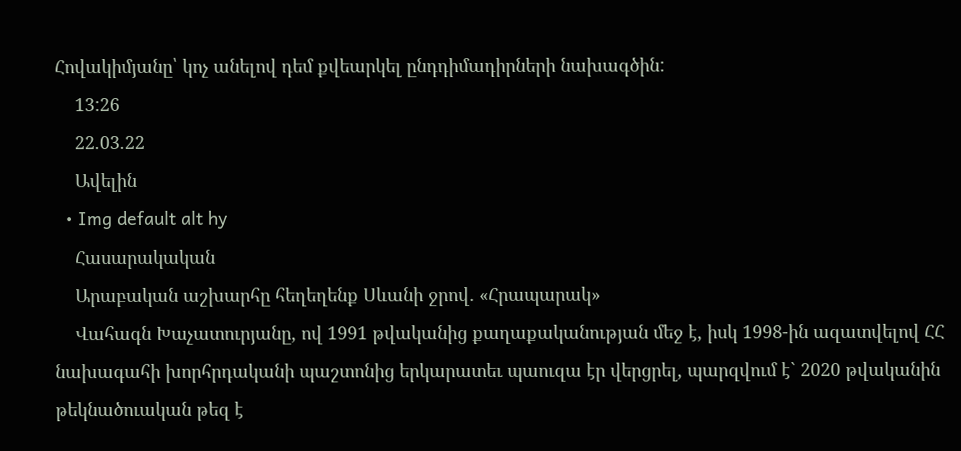Հովակիմյանը՝ կոչ անելով դեմ քվեարկել ընդդիմադիրների նախագծին:
    13:26
    22.03.22
    Ավելին
  • Img default alt hy
    Հասարակական
    Արաբական աշխարհը հեղեղենք Սևանի ջրով․ «Հրապարակ»
    Վահագն Խաչատուրյանը, ով 1991 թվականից քաղաքականության մեջ է, իսկ 1998-ին ազատվելով ՀՀ նախագահի խորհրդականի պաշտոնից երկարատեւ պաուզա էր վերցրել, պարզվում է` 2020 թվականին թեկնածուական թեզ է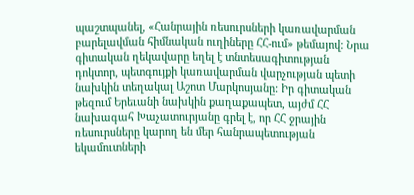պաշտպանել, «Հանրային ռեսուրսների կառավարման բարելավման հիմնական ուղիները ՀՀ-ում» թեմայով: Նրա գիտական ղեկավարը եղել է տնտեսագիտության դոկտոր, պետգույքի կառավարման վարչության պետի նախկին տեղակալ Աշոտ Մարկոսյանը: Իր գիտական թեզում Երեւանի նախկին քաղաքապետ, այժմ ՀՀ նախագահ Խաչատուրյանը գրել է, որ ՀՀ ջրային ռեսուրսները կարող են մեր հանրապետության եկամուտների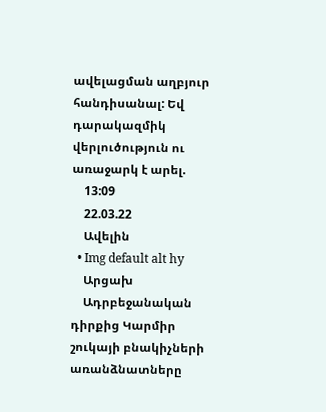ավելացման աղբյուր հանդիսանալ: Եվ դարակազմիկ վերլուծություն ու առաջարկ է արել.
    13:09
    22.03.22
    Ավելին
  • Img default alt hy
    Արցախ
    Ադրբեջանական դիրքից Կարմիր շուկայի բնակիչների առանձնատները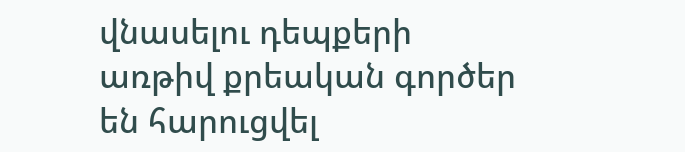վնասելու դեպքերի առթիվ քրեական գործեր են հարուցվել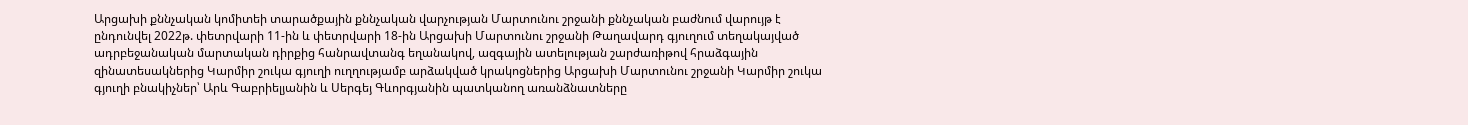Արցախի քննչական կոմիտեի տարածքային քննչական վարչության Մարտունու շրջանի քննչական բաժնում վարույթ է ընդունվել 2022թ. փետրվարի 11-ին և փետրվարի 18-ին Արցախի Մարտունու շրջանի Թաղավարդ գյուղում տեղակայված ադրբեջանական մարտական դիրքից հանրավտանգ եղանակով, ազգային ատելության շարժառիթով հրաձգային զինատեսակներից Կարմիր շուկա գյուղի ուղղությամբ արձակված կրակոցներից Արցախի Մարտունու շրջանի Կարմիր շուկա գյուղի բնակիչներ՝ Արև Գաբրիելյանին և Սերգեյ Գևորգյանին պատկանող առանձնատները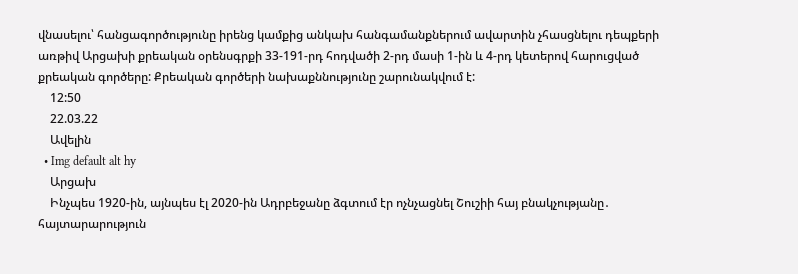վնասելու՝ հանցագործությունը իրենց կամքից անկախ հանգամանքներում ավարտին չհասցնելու դեպքերի առթիվ Արցախի քրեական օրենսգրքի 33-191-րդ հոդվածի 2-րդ մասի 1-ին և 4-րդ կետերով հարուցված քրեական գործերը: Քրեական գործերի նախաքննությունը շարունակվում է:
    12:50
    22.03.22
    Ավելին
  • Img default alt hy
    Արցախ
    Ինչպես 1920-ին, այնպես էլ 2020-ին Ադրբեջանը ձգտում էր ոչնչացնել Շուշիի հայ բնակչությանը․ հայտարարություն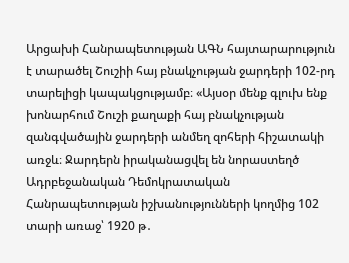Արցախի Հանրապետության ԱԳՆ հայտարարություն է տարածել Շուշիի հայ բնակչության ջարդերի 102-րդ տարելիցի կապակցությամբ։ «Այսօր մենք գլուխ ենք խոնարհում Շուշի քաղաքի հայ բնակչության զանգվածային ջարդերի անմեղ զոհերի հիշատակի առջև։ Ջարդերն իրականացվել են նորաստեղծ Ադրբեջանական Դեմոկրատական Հանրապետության իշխանությունների կողմից 102 տարի առաջ՝ 1920 թ․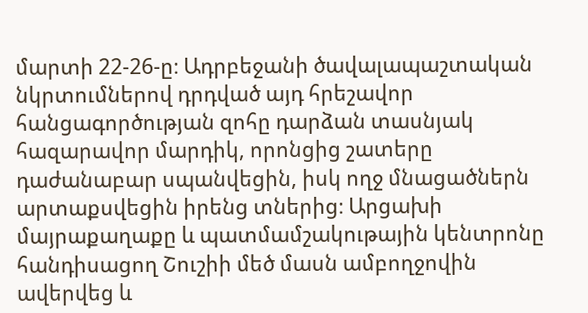մարտի 22-26-ը։ Ադրբեջանի ծավալապաշտական նկրտումներով դրդված այդ հրեշավոր հանցագործության զոհը դարձան տասնյակ հազարավոր մարդիկ, որոնցից շատերը դաժանաբար սպանվեցին, իսկ ողջ մնացածներն արտաքսվեցին իրենց տներից։ Արցախի մայրաքաղաքը և պատմամշակութային կենտրոնը հանդիսացող Շուշիի մեծ մասն ամբողջովին ավերվեց և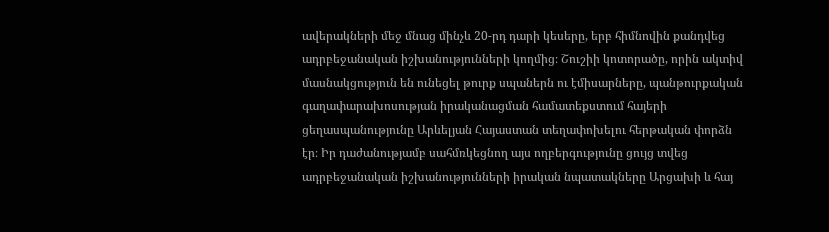ավերակների մեջ մնաց մինչև 20-րդ դարի կեսերը, երբ հիմնովին քանդվեց ադրբեջանական իշխանությունների կողմից։ Շուշիի կոտորածը, որին ակտիվ մասնակցություն են ունեցել թուրք սպաներն ու էմիսարները, պանթուրքական գաղափարախոսության իրականացման համատեքստում հայերի ցեղասպանությունը Արևելյան Հայաստան տեղափոխելու հերթական փորձն էր։ Իր դաժանությամբ սահմռկեցնող այս ողբերգությունը ցույց տվեց ադրբեջանական իշխանությունների իրական նպատակները Արցախի և հայ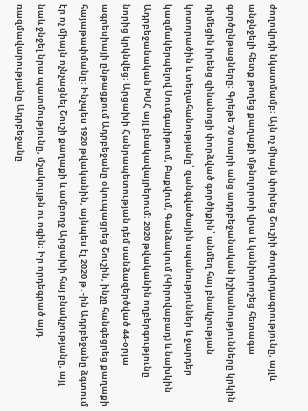ժողովրդի նկատմամբ։ Այն ոչ միայն փոխեց Շուշիի ժողովրդագրությունը, այլև անջնջելի հետք թողեց քաղաքի մթնոլորտի վրա և կանխորոշեց հետագա գործընթացները։ Գրեթե 70 տարի անց ադրբեջանական իշխանությունները կրկին դիմեցին իրենց զինանոցի փորձված գործիքին՝ անմեղ հայ բնակչության կոտորածին և տեղահանությանը՝ զանգվածային սպանություններ և ջարդեր կազմակերպելով Սումգայիթում, Բաքվում, Գանձակում (Կիրովաբադ) և նախկին Ադրբեջանական ԽՍՀ այլ բնակավայրերում։ 2020 թվականին ողբերգությունը նորից կրկնվեց։ Արցախի Հանրապետության դեմ սանձազերծված 44-օրյա ագրեսիայի ընթացքում Ադրբեջանը օկուպացրեց Շուշին, ինչը հանգեցրեց քաղաքի հայաթափմանը։ Ինչպես 1920 թվականին, այնպես էլ 2020 թ․-ին Ադրբեջանը ձգտում էր ոչ միայն ոչնչացնել Շուշի քաղաքի և ամբողջ Արցախի հայ բնակչությանը, այլ նաև ջնջել նրա պատմությունը, մշակույթն ու ոգին։ Իր որդեգրած այդ ռազմավարությանը Ադրբեջանը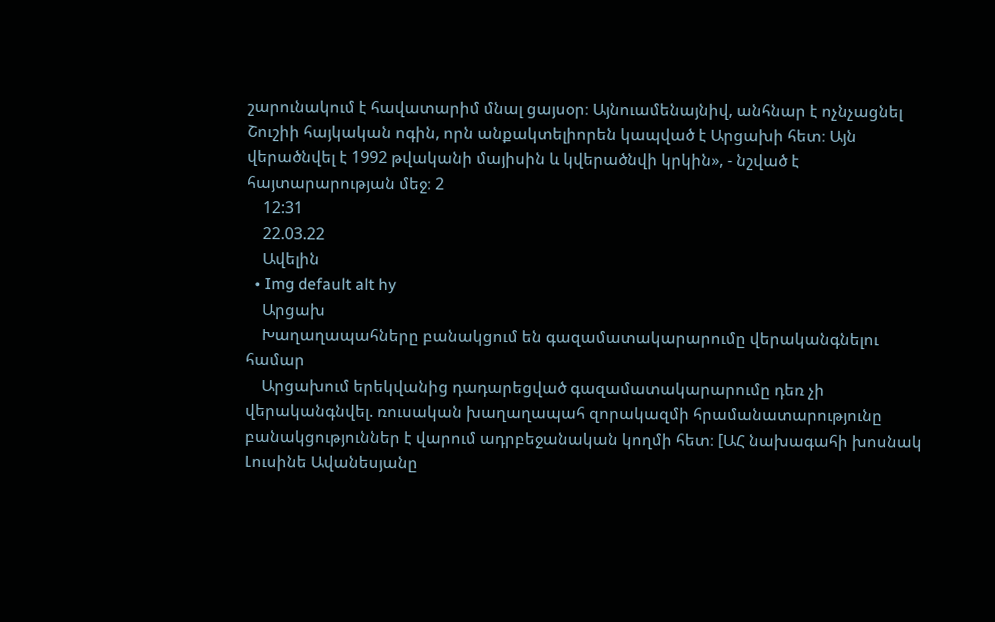շարունակում է հավատարիմ մնալ ցայսօր։ Այնուամենայնիվ, անհնար է ոչնչացնել Շուշիի հայկական ոգին, որն անքակտելիորեն կապված է Արցախի հետ։ Այն վերածնվել է 1992 թվականի մայիսին և կվերածնվի կրկին», - նշված է հայտարարության մեջ։ 2
    12:31
    22.03.22
    Ավելին
  • Img default alt hy
    Արցախ
    Խաղաղապահները բանակցում են գազամատակարարումը վերականգնելու համար
    Արցախում երեկվանից դադարեցված գազամատակարարումը դեռ չի վերականգնվել. ռուսական խաղաղապահ զորակազմի հրամանատարությունը բանակցություններ է վարում ադրբեջանական կողմի հետ։ [ԱՀ նախագահի խոսնակ Լուսինե Ավանեսյանը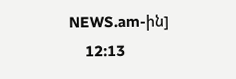NEWS.am-ին]
    12:13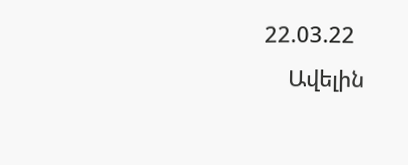22.03.22
    Ավելին